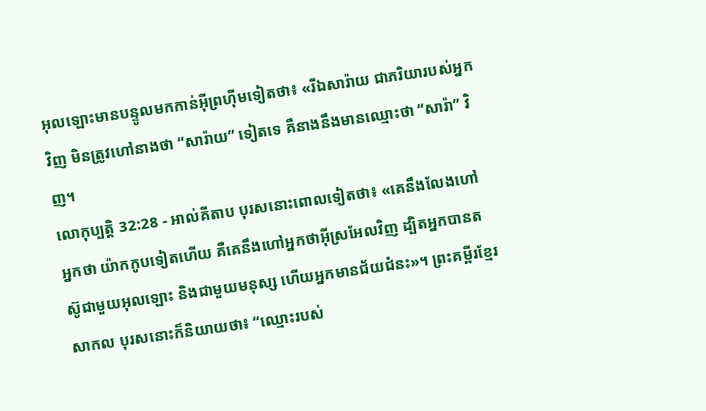អុលឡោះមានបន្ទូលមកកាន់អ៊ីព្រហ៊ីមទៀតថា៖ «រីឯសារ៉ាយ ជាភរិយារបស់អ្នកវិញ មិនត្រូវហៅនាងថា “សារ៉ាយ” ទៀតទេ គឺនាងនឹងមានឈ្មោះថា “សារ៉ា” វិញ។
លោកុប្បត្តិ 32:28 - អាល់គីតាប បុរសនោះពោលទៀតថា៖ «គេនឹងលែងហៅអ្នកថា យ៉ាកកូបទៀតហើយ គឺគេនឹងហៅអ្នកថាអ៊ីស្រអែលវិញ ដ្បិតអ្នកបានតស៊ូជាមួយអុលឡោះ និងជាមួយមនុស្ស ហើយអ្នកមានជ័យជំនះ»។ ព្រះគម្ពីរខ្មែរសាកល បុរសនោះក៏និយាយថា៖ “ឈ្មោះរបស់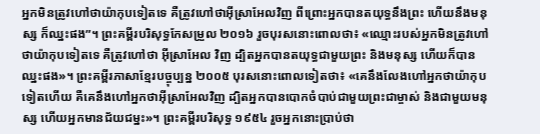អ្នកមិនត្រូវហៅថាយ៉ាកុបទៀតទេ គឺត្រូវហៅថាអ៊ីស្រាអែលវិញ ពីព្រោះអ្នកបានតយុទ្ធនឹងព្រះ ហើយនឹងមនុស្ស ក៏ឈ្នះផង”។ ព្រះគម្ពីរបរិសុទ្ធកែសម្រួល ២០១៦ រួចបុរសនោះពោលថា៖ «ឈ្មោះរបស់អ្នកមិនត្រូវហៅថាយ៉ាកុបទៀតទេ គឺត្រូវហៅថា អ៊ីស្រាអែល វិញ ដ្បិតអ្នកបានតយុទ្ធជាមួយព្រះ និងមនុស្ស ហើយក៏បានឈ្នះផង»។ ព្រះគម្ពីរភាសាខ្មែរបច្ចុប្បន្ន ២០០៥ បុរសនោះពោលទៀតថា៖ «គេនឹងលែងហៅអ្នកថាយ៉ាកុបទៀតហើយ គឺគេនឹងហៅអ្នកថាអ៊ីស្រាអែលវិញ ដ្បិតអ្នកបានបោកចំបាប់ជាមួយព្រះជាម្ចាស់ និងជាមួយមនុស្ស ហើយអ្នកមានជ័យជម្នះ»។ ព្រះគម្ពីរបរិសុទ្ធ ១៩៥៤ រួចអ្នកនោះប្រាប់ថា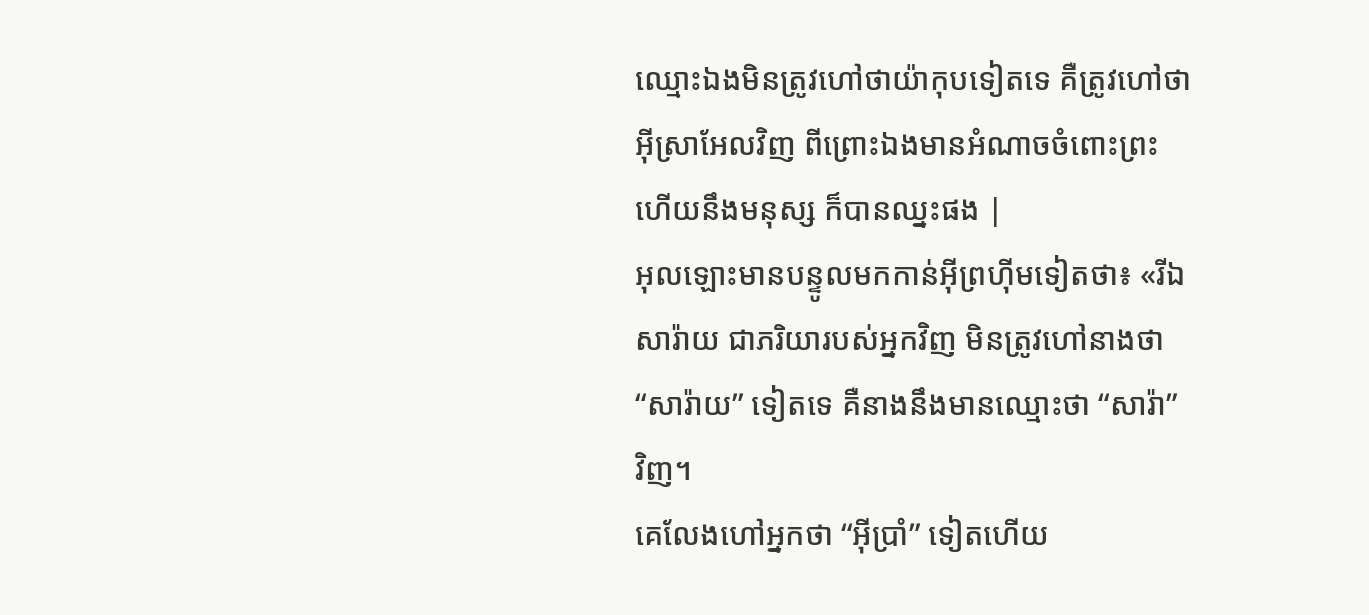ឈ្មោះឯងមិនត្រូវហៅថាយ៉ាកុបទៀតទេ គឺត្រូវហៅថា អ៊ីស្រាអែលវិញ ពីព្រោះឯងមានអំណាចចំពោះព្រះហើយនឹងមនុស្ស ក៏បានឈ្នះផង |
អុលឡោះមានបន្ទូលមកកាន់អ៊ីព្រហ៊ីមទៀតថា៖ «រីឯសារ៉ាយ ជាភរិយារបស់អ្នកវិញ មិនត្រូវហៅនាងថា “សារ៉ាយ” ទៀតទេ គឺនាងនឹងមានឈ្មោះថា “សារ៉ា” វិញ។
គេលែងហៅអ្នកថា “អ៊ីប្រាំ” ទៀតហើយ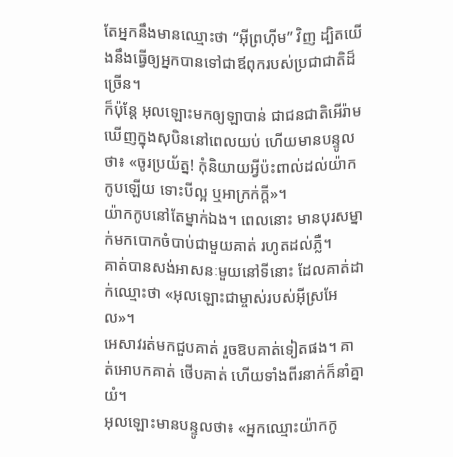តែអ្នកនឹងមានឈ្មោះថា “អ៊ីព្រហ៊ីម” វិញ ដ្បិតយើងនឹងធ្វើឲ្យអ្នកបានទៅជាឪពុករបស់ប្រជាជាតិដ៏ច្រើន។
ក៏ប៉ុន្តែ អុលឡោះមកឲ្យឡាបាន់ ជាជនជាតិអើរ៉ាម ឃើញក្នុងសុបិននៅពេលយប់ ហើយមានបន្ទូលថា៖ «ចូរប្រយ័ត្ន! កុំនិយាយអ្វីប៉ះពាល់ដល់យ៉ាកកូបឡើយ ទោះបីល្អ ឬអាក្រក់ក្តី»។
យ៉ាកកូបនៅតែម្នាក់ឯង។ ពេលនោះ មានបុរសម្នាក់មកបោកចំបាប់ជាមួយគាត់ រហូតដល់ភ្លឺ។
គាត់បានសង់អាសនៈមួយនៅទីនោះ ដែលគាត់ដាក់ឈ្មោះថា «អុលឡោះជាម្ចាស់របស់អ៊ីស្រអែល»។
អេសាវរត់មកជួបគាត់ រួចឱបគាត់ទៀតផង។ គាត់អោបកគាត់ ថើបគាត់ ហើយទាំងពីរនាក់ក៏នាំគ្នាយំ។
អុលឡោះមានបន្ទូលថា៖ «អ្នកឈ្មោះយ៉ាកកូ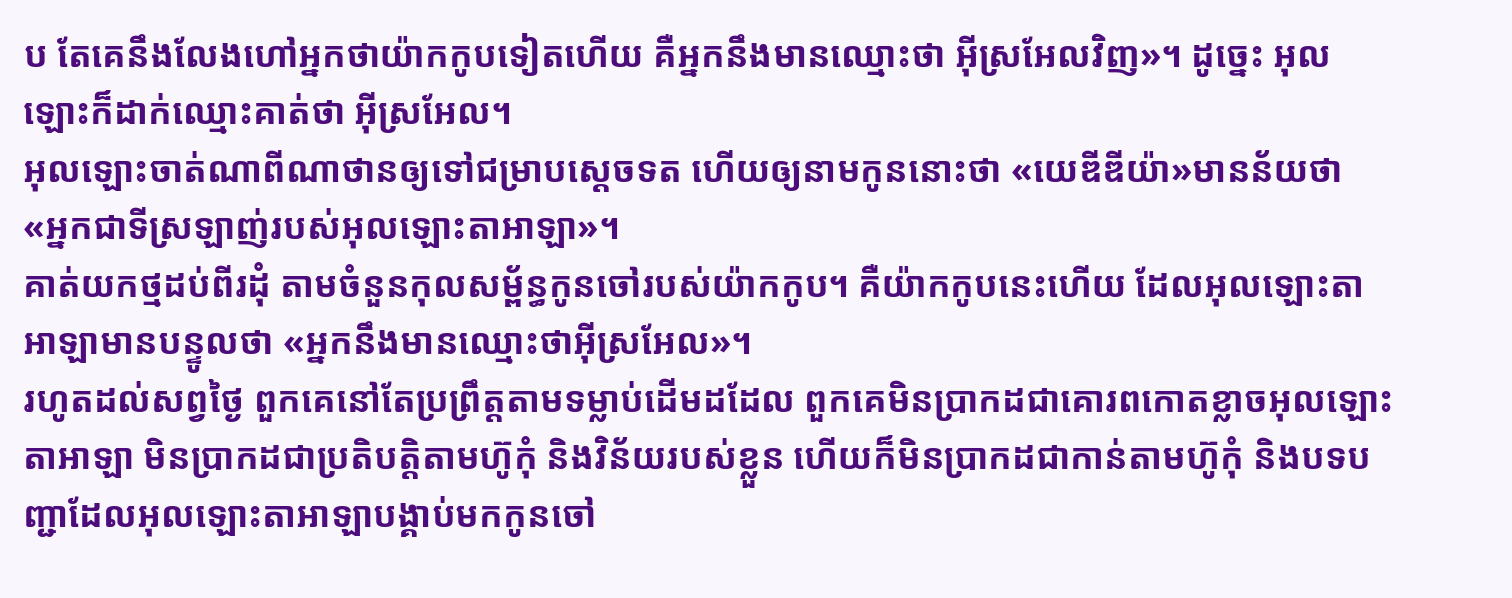ប តែគេនឹងលែងហៅអ្នកថាយ៉ាកកូបទៀតហើយ គឺអ្នកនឹងមានឈ្មោះថា អ៊ីស្រអែលវិញ»។ ដូច្នេះ អុលឡោះក៏ដាក់ឈ្មោះគាត់ថា អ៊ីស្រអែល។
អុលឡោះចាត់ណាពីណាថានឲ្យទៅជម្រាបស្តេចទត ហើយឲ្យនាមកូននោះថា «យេឌីឌីយ៉ា»មានន័យថា «អ្នកជាទីស្រឡាញ់របស់អុលឡោះតាអាឡា»។
គាត់យកថ្មដប់ពីរដុំ តាមចំនួនកុលសម្ព័ន្ធកូនចៅរបស់យ៉ាកកូប។ គឺយ៉ាកកូបនេះហើយ ដែលអុលឡោះតាអាឡាមានបន្ទូលថា «អ្នកនឹងមានឈ្មោះថាអ៊ីស្រអែល»។
រហូតដល់សព្វថ្ងៃ ពួកគេនៅតែប្រព្រឹត្តតាមទម្លាប់ដើមដដែល ពួកគេមិនប្រាកដជាគោរពកោតខ្លាចអុលឡោះតាអាឡា មិនប្រាកដជាប្រតិបត្តិតាមហ៊ូកុំ និងវិន័យរបស់ខ្លួន ហើយក៏មិនប្រាកដជាកាន់តាមហ៊ូកុំ និងបទបញ្ជាដែលអុលឡោះតាអាឡាបង្គាប់មកកូនចៅ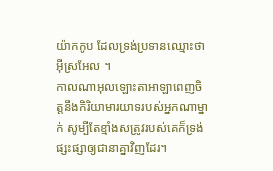យ៉ាកកូប ដែលទ្រង់ប្រទានឈ្មោះថាអ៊ីស្រអែល ។
កាលណាអុលឡោះតាអាឡាពេញចិត្តនឹងកិរិយាមារយាទរបស់អ្នកណាម្នាក់ សូម្បីតែខ្មាំងសត្រូវរបស់គេក៏ទ្រង់ផ្សះផ្សាឲ្យជានាគ្នាវិញដែរ។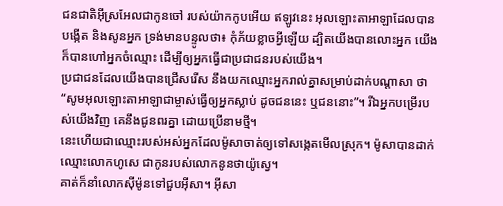ជនជាតិអ៊ីស្រអែលជាកូនចៅ របស់យ៉ាកកូបអើយ ឥឡូវនេះ អុលឡោះតាអាឡាដែលបានបង្កើត និងសូនអ្នក ទ្រង់មានបន្ទូលថា៖ កុំភ័យខ្លាចអ្វីឡើយ ដ្បិតយើងបានលោះអ្នក យើងក៏បានហៅអ្នកចំឈ្មោះ ដើម្បីឲ្យអ្នកធ្វើជាប្រជាជនរបស់យើង។
ប្រជាជនដែលយើងបានជ្រើសរើស នឹងយកឈ្មោះអ្នករាល់គ្នាសម្រាប់ដាក់បណ្ដាសា ថា “សូមអុលឡោះតាអាឡាជាម្ចាស់ធ្វើឲ្យអ្នកស្លាប់ ដូចជននេះ ឬជននោះ”។ រីឯអ្នកបម្រើរបស់យើងវិញ គេនឹងជូនពរគ្នា ដោយប្រើនាមថ្មី។
នេះហើយជាឈ្មោះរបស់អស់អ្នកដែលម៉ូសាចាត់ឲ្យទៅសង្កេតមើលស្រុក។ ម៉ូសាបានដាក់ឈ្មោះលោកហូសេ ជាកូនរបស់លោកនូនថាយ៉ូស្វេ។
គាត់ក៏នាំលោកស៊ីម៉ូនទៅជួបអ៊ីសា។ អ៊ីសា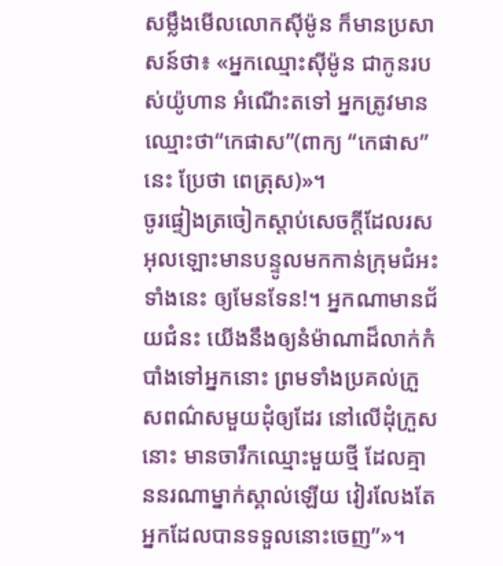សម្លឹងមើលលោកស៊ីម៉ូន ក៏មានប្រសាសន៍ថា៖ «អ្នកឈ្មោះស៊ីម៉ូន ជាកូនរបស់យ៉ូហាន អំណើះតទៅ អ្នកត្រូវមានឈ្មោះថា“កេផាស”(ពាក្យ “កេផាស” នេះ ប្រែថា ពេត្រុស)»។
ចូរផ្ទៀងត្រចៀកស្ដាប់សេចក្ដីដែលរសអុលឡោះមានបន្ទូលមកកាន់ក្រុមជំអះទាំងនេះ ឲ្យមែនទែន!។ អ្នកណាមានជ័យជំនះ យើងនឹងឲ្យនំម៉ាណាដ៏លាក់កំបាំងទៅអ្នកនោះ ព្រមទាំងប្រគល់ក្រួសពណ៌សមួយដុំឲ្យដែរ នៅលើដុំក្រួសនោះ មានចារឹកឈ្មោះមួយថ្មី ដែលគ្មាននរណាម្នាក់ស្គាល់ឡើយ វៀរលែងតែអ្នកដែលបានទទួលនោះចេញ”»។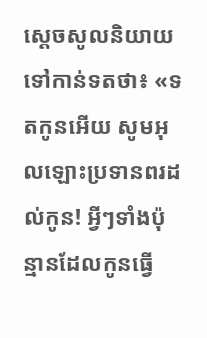ស្តេចសូលនិយាយទៅកាន់ទតថា៖ «ទតកូនអើយ សូមអុលឡោះប្រទានពរដល់កូន! អ្វីៗទាំងប៉ុន្មានដែលកូនធ្វើ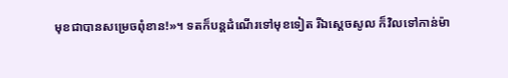មុខជាបានសម្រេចពុំខាន!»។ ទតក៏បន្តដំណើរទៅមុខទៀត រីឯស្តេចសូល ក៏វិលទៅកាន់ម៉ា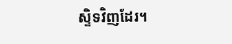ស្ទិទវិញដែរ។